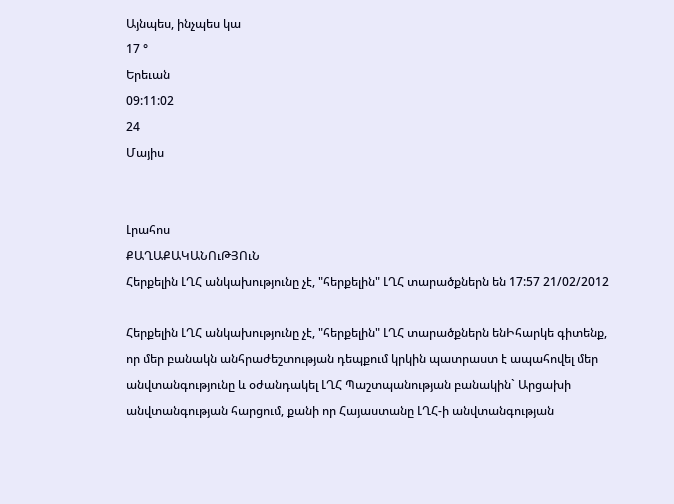Այնպես, ինչպես կա
17 °
Երեւան
09:11:02
24
Մայիս


Լրահոս
ՔԱՂԱՔԱԿԱՆՈւԹՅՈւՆ
Հերքելին ԼՂՀ անկախությունը չէ, "հերքելին" ԼՂՀ տարածքներն են 17:57 21/02/2012

Հերքելին ԼՂՀ անկախությունը չէ, "հերքելին" ԼՂՀ տարածքներն ենԻհարկե գիտենք, որ մեր բանակն անհրաժեշտության դեպքում կրկին պատրաստ է ապահովել մեր անվտանգությունը և օժանդակել ԼՂՀ Պաշտպանության բանակին` Արցախի անվտանգության հարցում, քանի որ Հայաստանը ԼՂՀ-ի անվտանգության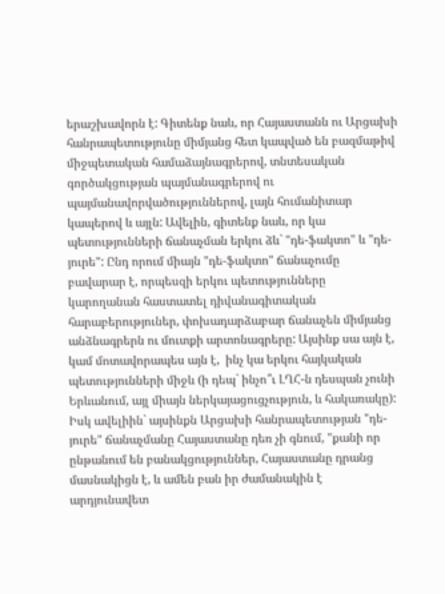երաշխավորն է: Գիտենք նաև, որ Հայաստանն ու Արցախի հանրապետությունը միմյանց հետ կապված են բազմաթիվ միջպետական համաձայնագրերով, տնտեսական գործակցության պայմանագրերով ու պայմանավորվածություններով, լայն հումանիտար կապերով և այլն: Ավելին, գիտենք նաև, որ կա պետությունների ճանաչման երկու ձև` "դե-ֆակտո" և "դե-յուրե": Ընդ որում միայն "դե-ֆակտո" ճանաչումը բավարար է, որպեսզի երկու պետությունները կարողանան հաստատել դիվանագիտական հարաբերություներ, փոխադարձաբար ճանաչեն միմյանց անձնագրերն ու մուտքի արտոնագրերը: Այսինք սա այն է, կամ մոտավորապես այն է,  ինչ կա երկու հայկական պետությունների միջև (ի դեպ` ինչո՞ւ ԼՂՀ-ն դեսպան չունի Երևանում, այլ միայն ներկայացուցչություն, և հակառակը): Իսկ ավելիին` այսինքն Արցախի հանրապետության "դե-յուրե" ճանաչմանը Հայաստանը դեռ չի գնում, "քանի որ ընթանում են բանակցություններ, Հայաստանը դրանց մասնակիցն է, և ամեն բան իր ժամանակին է արդյունավետ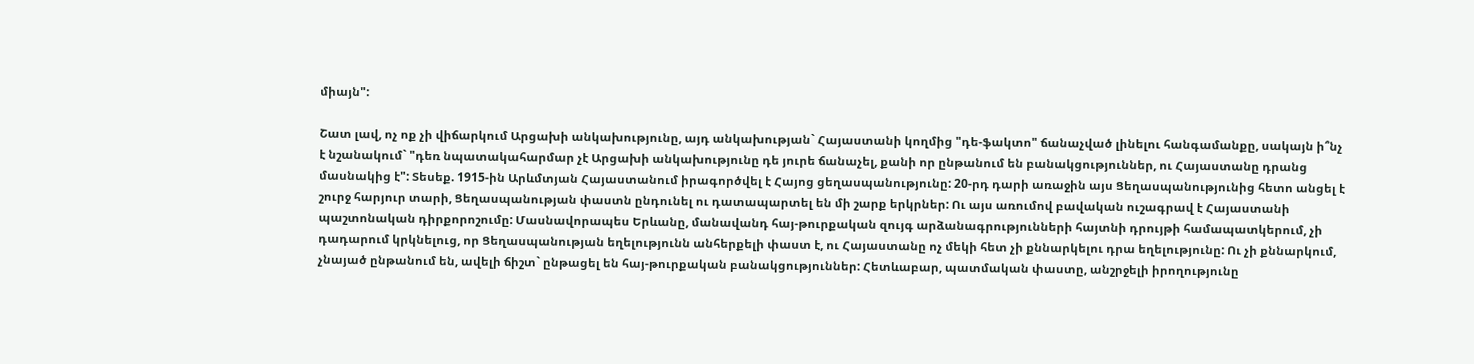միայն":

Շատ լավ, ոչ ոք չի վիճարկում Արցախի անկախությունը, այդ անկախության` Հայաստանի կողմից "դե-ֆակտո" ճանաչված լինելու հանգամանքը, սակայն ի՞նչ է նշանակում` "դեռ նպատակահարմար չէ Արցախի անկախությունը դե յուրե ճանաչել, քանի որ ընթանում են բանակցություններ, ու Հայաստանը դրանց մասնակից է": Տեսեք. 1915-ին Արևմտյան Հայաստանում իրագործվել է Հայոց ցեղասպանությունը: 20-րդ դարի առաջին այս Ցեղասպանությունից հետո անցել է շուրջ հարյուր տարի, Ցեղասպանության փաստն ընդունել ու դատապարտել են մի շարք երկրներ: Ու այս առումով բավական ուշագրավ է Հայաստանի պաշտոնական դիրքորոշումը: Մասնավորապես Երևանը, մանավանդ հայ-թուրքական զույգ արձանագրությունների հայտնի դրույթի համապատկերում, չի դադարում կրկնելուց, որ Ցեղասպանության եղելությունն անհերքելի փաստ է, ու Հայաստանը ոչ մեկի հետ չի քննարկելու դրա եղելությունը: Ու չի քննարկում, չնայած ընթանում են, ավելի ճիշտ` ընթացել են հայ-թուրքական բանակցություններ: Հետևաբար, պատմական փաստը, անշրջելի իրողությունը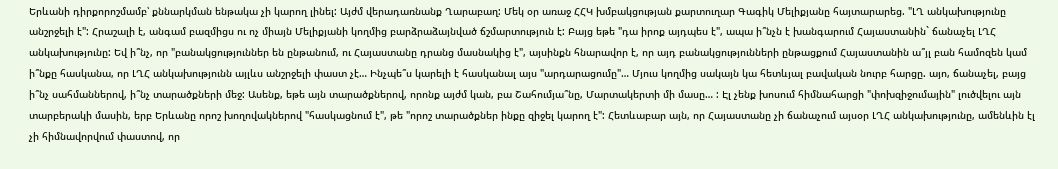Երևանի դիրքորոշմամբ՝ քննարկման ենթակա չի կարող լինել: Այժմ վերադառնանք Ղարաբաղ: Մեկ օր առաջ ՀՀԿ խմբակցության քարտուղար Գագիկ Մելիքյանը հայտարարեց. "ԼՂ անկախությունը անշրջելի է": Հրաշալի է, անգամ բազմիցս ու ոչ միայն Մելիքյանի կողմից բարձրաձայնված ճշմարտություն է: Բայց եթե "դա իրոք այդպես է", ապա ի՞նչն է խանգարում Հայաստանին` ճանաչել ԼՂՀ անկախությունը: Եվ ի՞նչ, որ "բանակցություններ են ընթանում, ու Հայաստանը դրանց մասնակից է", այսինքն հնարավոր է, որ այդ բանակցությունների ընթացքում Հայաստանին ա՞յլ բան համոզեն կամ ի՞նքը հասկանա, որ ԼՂՀ անկախությունն այլևս անշրջելի փաստ չէ… Ինչպե՞ս կարելի է հասկանալ այս "արդարացումը"… Մյուս կողմից սակայն կա հետևյալ բավական նուրբ հարցը. այո, ճանաչել, բայց ի՞նչ սահմաններով, ի՞նչ տարածքների մեջ: Ասենք, եթե այն տարածքներով, որոնք այժմ կան, բա Շահումյա՞նը, Մարտակերտի մի մասը… : Էլ չենք խոսում հիմնահարցի "փոխզիջումային" լուծվելու այն տարբերակի մասին, երբ Երևանը որոշ խողովակներով "հասկացնում է", թե "որոշ տարածքներ ինքը զիջել կարող է": Հետևաբար այն, որ Հայաստանը չի ճանաչում այսօր ԼՂՀ անկախությունը, ամենևին էլ չի հիմնավորվում փաստով, որ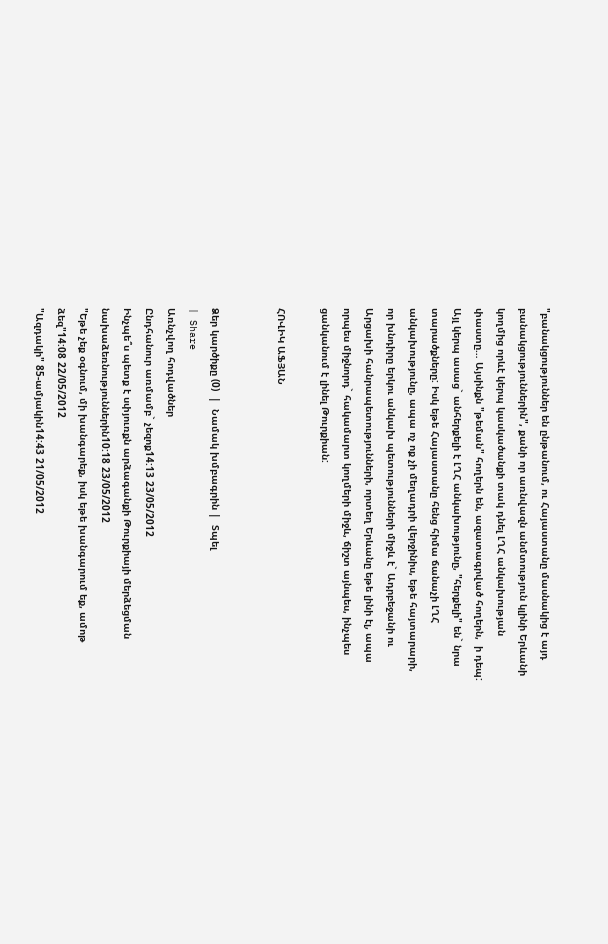"բանակցություններ են ընթանում, ու Հայաստանը մասնակից է այդ բանակցություններին", քանի որ առնվազն անմտություն կլինի Երևանի կողմից որևէ կերպ կասկածանքի տակ դնել ԼՂՀ անկախության փաստը… Այսինքն "թեման" հողերն են, ազատագրված հողերն,  ի դեպ: Այլ կերպ ասաց` անհերքելի է ԼՂՀ անկախությունը, "հերքելի" են` նրա տարածքները: Իսկ եթե Հայաստանը հենց հիմա ճանաչի ԼՂՀ անկախությունը, ապա ոչ ոք չի մեղադրի վերջինիս, եթե հայտարարի, որ խնդիրը երկու անկախ պետությունների միջև է` Ադրբեջանի ու Արցախի հանրապետությունների, որտեղ Երևանը եթե լինի էլ, ապա որպես միջնորդ` հակամարտ կողմերի միջև, ճիշտ այնպես, ինչպես ցանկանում է լինել Թուրքիան:

ՀՈՎԻԿ ԱՖՅԱՆ


Ձեր կարծիքը (0)  |  Նամակ խմբագրին |  Տպել
| Share
Առնչվող հոդվածներ
Ընդհանուր առմամբ` չեզոք14:13 23/05/2012
Ինչպե՞ս պետք է սփյուռքն արձագանքի Թուրքիայի մերձեցման նախաձեռնություններին10:18 23/05/2012
"Եթե չեք օգնում, մի խանգարեք, իսկ եթե խանգարում եք, ամոթ ձեզ"14:08 22/05/2012
"Ազդակի" 85-ամյակին14:43 21/05/2012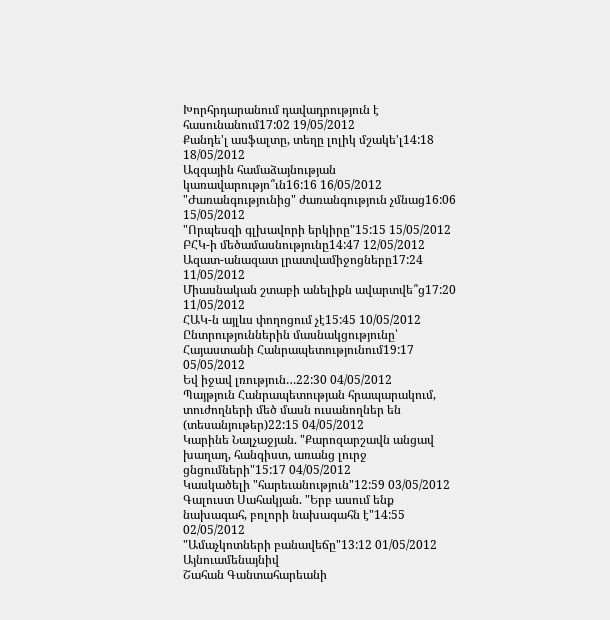Խորհրդարանում դավադրություն է հասունանում17:02 19/05/2012
Քանդե'լ ասֆալտը, տեղը լոլիկ մշակե'լ14:18 18/05/2012
Ազգային համաձայնության կառավարությո՞ւն16:16 16/05/2012
"Ժառանգությունից" ժառանգություն չմնաց16:06 15/05/2012
"Որպեսզի գլխավորի երկիրը"15:15 15/05/2012
ԲՀԿ-ի մեծամասնությունը14:47 12/05/2012
Ազատ-անազատ լրատվամիջոցները17:24 11/05/2012
Միասնական շտաբի անելիքն ավարտվե՞ց17:20 11/05/2012
ՀԱԿ-ն այլևս փողոցում չէ15:45 10/05/2012
Ընտրություններին մասնակցությունը՝ Հայաստանի Հանրապետությունում19:17 05/05/2012
Եվ իջավ լռություն…22:30 04/05/2012
Պայթյուն Հանրապետության հրապարակում, տուժողների մեծ մասն ուսանողներ են (տեսանյութեր)22:15 04/05/2012
Կարինե Նալչաջյան. "Քարոզարշավն անցավ խաղաղ, հանգիստ, առանց լուրջ ցնցումների"15:17 04/05/2012
Կասկածելի "հարեւանություն"12:59 03/05/2012
Գալուստ Սահակյան. "Երբ ասում ենք նախագահ, բոլորի նախագահն է"14:55 02/05/2012
"Ամաչկոտների բանավեճը"13:12 01/05/2012
Այնուամենայնիվ
Շահան Գանտահարեանի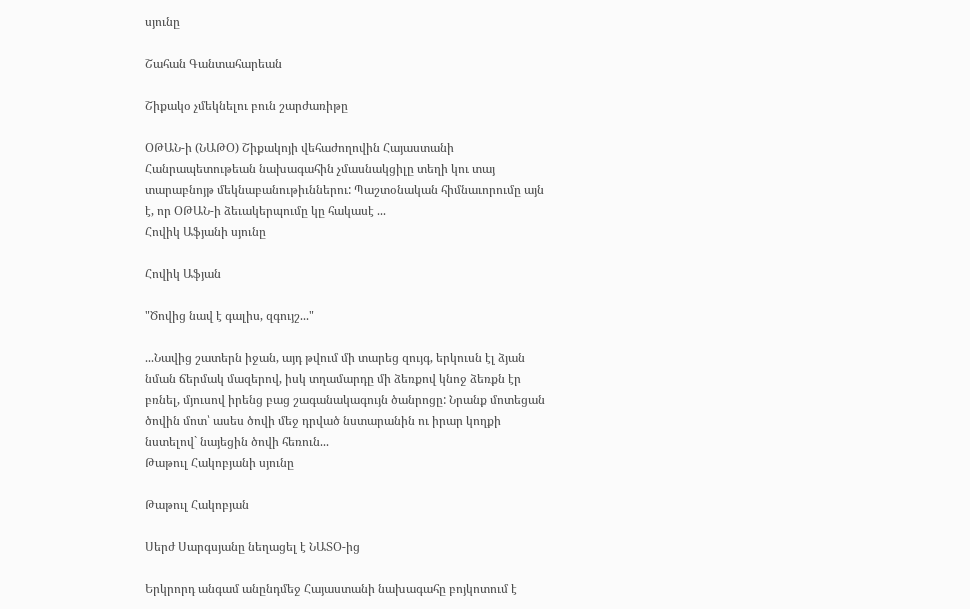սյունը

Շահան Գանտահարեան

Շիքակօ չմեկնելու բուն շարժառիթը

ՕԹԱՆ-ի (ՆԱԹՕ) Շիքակոյի վեհաժողովին Հայաստանի Հանրապետութեան նախագահին չմասնակցիլը տեղի կու տայ տարաբնոյթ մեկնաբանութիւններու: Պաշտօնական հիմնաւորումը այն է, որ ՕԹԱՆ-ի ձեւակերպումը կը հակասէ ...
Հովիկ Աֆյանի սյունը

Հովիկ Աֆյան

"Ծովից նավ է գալիս, զգույշ..."

...Նավից շատերն իջան, այդ թվում մի տարեց զույգ, երկուսն էլ ձյան նման ճերմակ մազերով, իսկ տղամարդը մի ձեռքով կնոջ ձեռքն էր բռնել, մյուսով իրենց բաց շագանակագույն ծանրոցը: Նրանք մոտեցան ծովին մոտ՝ ասես ծովի մեջ դրված նստարանին ու իրար կողքի նստելով` նայեցին ծովի հեռուն...
Թաթուլ Հակոբյանի սյունը

Թաթուլ Հակոբյան

Սերժ Սարգսյանը նեղացել է ՆԱՏՕ-ից

Երկրորդ անգամ անընդմեջ Հայաստանի նախագահը բոյկոտում է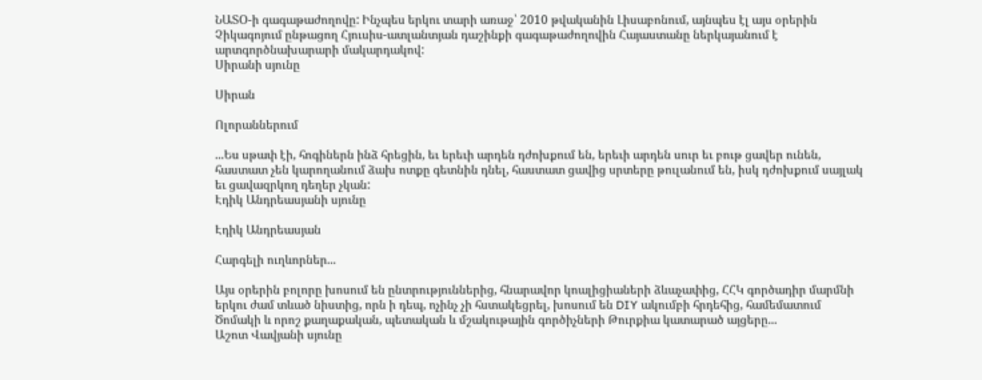ՆԱՏՕ-ի գագաթաժողովը: Ինչպես երկու տարի առաջ՝ 2010 թվականին Լիսաբոնում, այնպես էլ այս օրերին Չիկագոյում ընթացող Հյուսիս-ատլանտյան դաշինքի գագաթաժողովին Հայաստանը ներկայանում է արտգործնախարարի մակարդակով:
Սիրանի սյունը

Սիրան

Ոլորաններում

...Ես սթափ էի, հոգիներն ինձ հրեցին, եւ երեւի արդեն դժոխքում են, երեւի արդեն սուր եւ բութ ցավեր ունեն, հաստատ չեն կարողանում ձախ ոտքը գետնին դնել, հաստատ ցավից սրտերը թուլանում են, իսկ դժոխքում սայլակ եւ ցավազրկող դեղեր չկան:
Էդիկ Անդրեասյանի սյունը

Էդիկ Անդրեասյան

Հարգելի ուղևորներ...

Այս օրերին բոլորը խոսում են ընտրություններից, հնարավոր կոալիցիաների ձևաչափից, ՀՀԿ գործադիր մարմնի երկու ժամ տևած նիստից, որն ի դեպ, ոչինչ չի հստակեցրել, խոսում են DIY ակումբի հրդեհից, համեմատում Ծոմակի և որոշ քաղաքական, պետական և մշակութային գործիչների Թուրքիա կատարած այցերը...
Աշոտ Վավյանի սյունը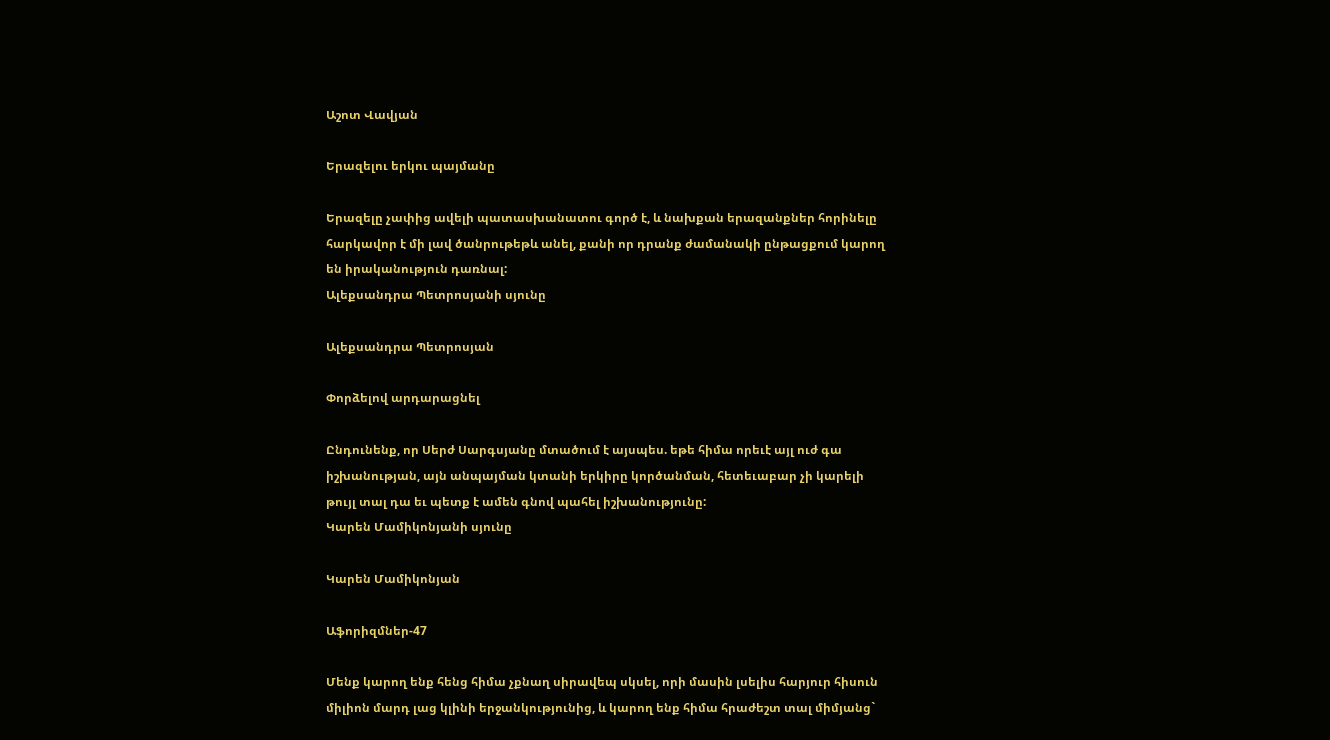Աշոտ Վավյան

Երազելու երկու պայմանը

Երազելը չափից ավելի պատասխանատու գործ է, և նախքան երազանքներ հորինելը հարկավոր է մի լավ ծանրութեթև անել, քանի որ դրանք ժամանակի ընթացքում կարող են իրականություն դառնալ:
Ալեքսանդրա Պետրոսյանի սյունը

Ալեքսանդրա Պետրոսյան

Փորձելով արդարացնել

Ընդունենք, որ Սերժ Սարգսյանը մտածում է այսպես. եթե հիմա որեւէ այլ ուժ գա իշխանության, այն անպայման կտանի երկիրը կործանման, հետեւաբար չի կարելի թույլ տալ դա եւ պետք է ամեն գնով պահել իշխանությունը:
Կարեն Մամիկոնյանի սյունը

Կարեն Մամիկոնյան

Աֆորիզմներ-47

Մենք կարող ենք հենց հիմա չքնաղ սիրավեպ սկսել, որի մասին լսելիս հարյուր հիսուն միլիոն մարդ լաց կլինի երջանկությունից, և կարող ենք հիմա հրաժեշտ տալ միմյանց`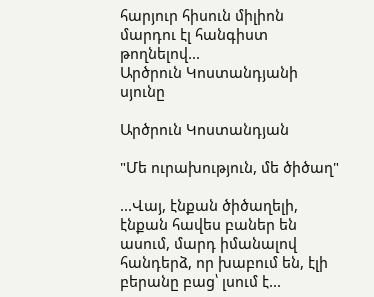հարյուր հիսուն միլիոն մարդու էլ հանգիստ թողնելով...
Արծրուն Կոստանդյանի սյունը

Արծրուն Կոստանդյան

"Մե ուրախություն, մե ծիծաղ"

...Վայ, էնքան ծիծաղելի, էնքան հավես բաներ են ասում, մարդ իմանալով հանդերձ, որ խաբում են, էլի բերանը բաց՝ լսում է...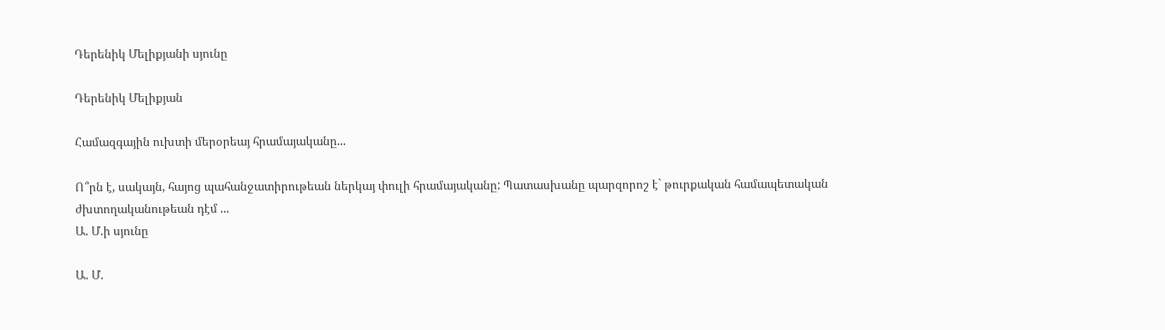Դերենիկ Մելիքյանի սյունը

Դերենիկ Մելիքյան

Համազգային ուխտի մերօրեայ հրամայականը...

Ո՞րն է, սակայն, հայոց պահանջատիրութեան ներկայ փուլի հրամայականը: Պատասխանը պարզորոշ է` թուրքական համապետական ժխտողականութեան դէմ ...
Ա. Մ.ի սյունը

Ա. Մ.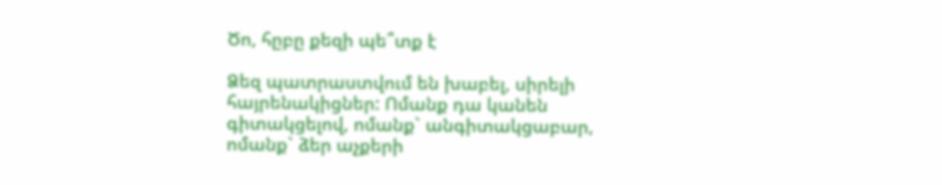Ծո, հըբը քեզի պե՞տք է

Ձեզ պատրաստվում են խաբել, սիրելի հայրենակիցներ: Ոմանք դա կանեն գիտակցելով, ոմանք` անգիտակցաբար, ոմանք` ձեր աչքերի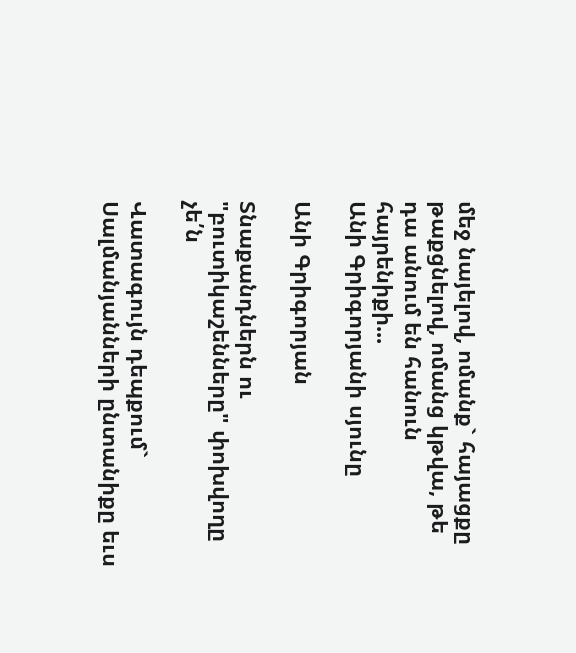մեջ նայելով, ոմանք` հայացքը թաքցնելով, ոմանց կթվա, թե դա անում են հանուն հայրենիքի...
Անի Գրիգորյանի սյունը

Անի Գրիգորյան

Տնաքանդներն ու "բուտիկաշենները" փոխվողը չե՛ն

Վատագույն դեպքում` Սալմանյանների ընտանիքը եւս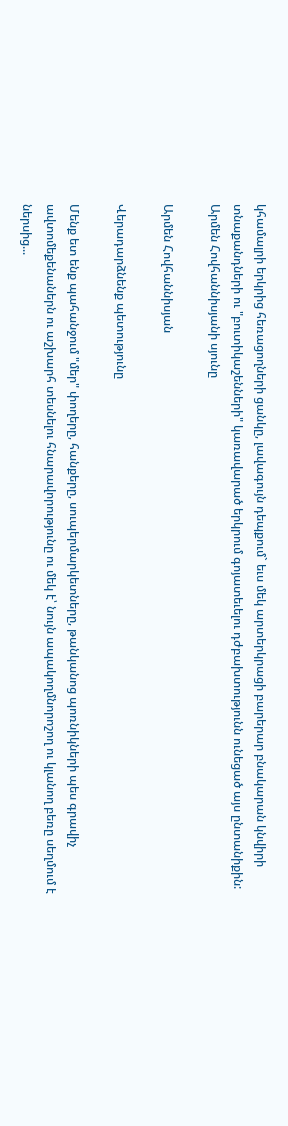կհամալրի երկրից հեռացողների ցանկը, լավագույն դեպքում` եւս մեկ արտերկրացի բարերար բնակարան կնվիրի տնաքանդների ու "բուտիկաշենների" կառավարած երկրում գոյատեւելու դժբախտությունն ունեցած այս ընտանիքին:
Արմեն Հովհաննիսյանի սյունը

Արմեն Հովհաննիսյան

Վերադարձնենք պետությունը

Մենք ետ ենք պահանջում "մեր" փողերը, հանքերը, սուպերմարկետները, թանկանոց պոռնիկների պես գրավիչ ավտոմեքենաներն ու աշխարհ տեսնելու հնարավորությունը ու մեկ է՝ նույն ապակողմնորոշող ու կլանող բեռը սեղմում է ներսից...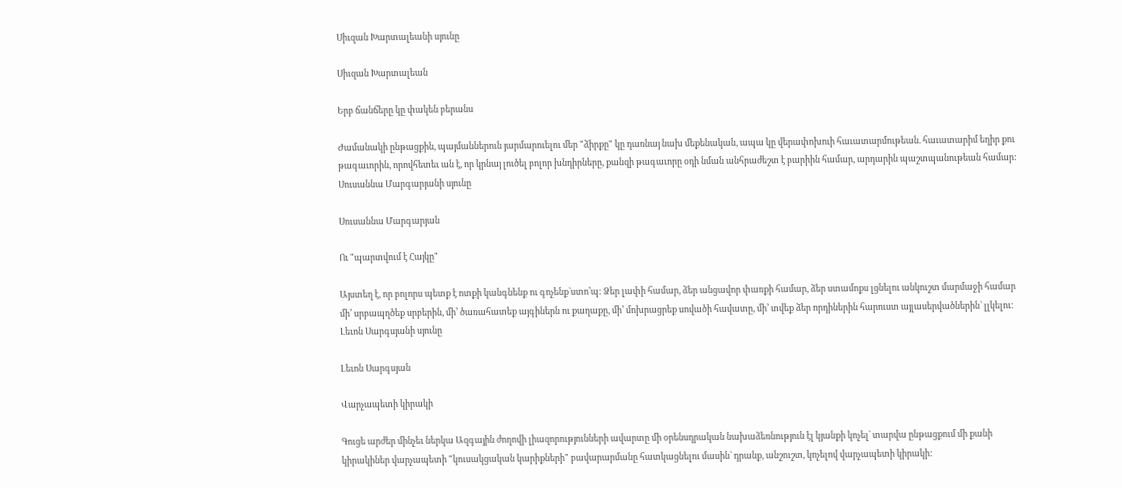Սիւզան Խարտալեանի սյունը

Սիւզան Խարտալեան

Երբ ճանճերը կը փակեն բերանս

Ժամանակի ընթացքին, պայմաններուն յարմարուելու մեր "ձիրքը" կը դառնայ նախ մեքենական, ապա կը վերափոխուի հաւատարմութեան. հաւատարիմ եղիր քու թագաւորին, որովհետեւ ան է, որ կրնայ լուծել բոլոր խնդիրները, քանզի թագաւորը օդի նման անհրաժեշտ է բարիին համար, արդարին պաշտպանութեան համար:
Սուսաննա Մարգարյանի սյունը

Սուսաննա Մարգարյան

Ու "պարտվում է Հայկը"

Այստեղ է, որ բոլորս պետք է ոտքի կանգնենք ու գոչենք`ստո’պ: Ձեր լափի համար, ձեր անցավոր փառքի համար, ձեր ստամոքս լցնելու անկուշտ մարմաջի համար մի’ սրբապղծեք սրբերին, մի’ ծառահատեք այգիներն ու քաղաքը, մի’ մոխրացրեք սովածի հավատը, մի’ տվեք ձեր որդիներին հարուստ այլասերվածներին` լլկելու:
Լեւոն Սարգսյանի սյունը

Լեւոն Սարգսյան

Վարչապետի կիրակի

Գուցե արժեր մինչեւ ներկա Ազգային ժողովի լիազորությունների ավարտը մի օրենսդրական նախաձեռնություն էլ կյանքի կոչել` տարվա ընթացքում մի քանի կիրակիներ վարչապետի "կուսակցական կարիքների" բավարարմանը հատկացնելու մասին` դրանք, անշուշտ, կոչելով վարչապետի կիրակի: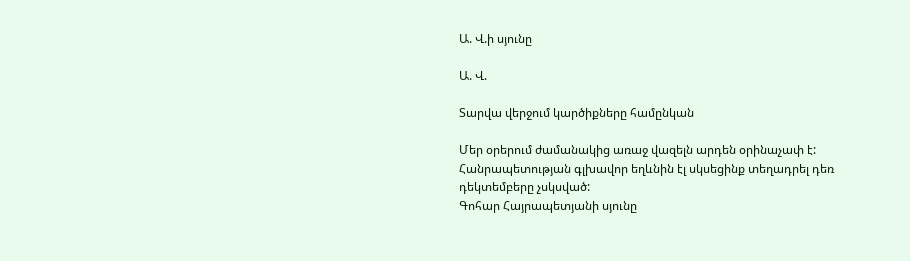Ա. Վ.ի սյունը

Ա. Վ.

Տարվա վերջում կարծիքները համընկան

Մեր օրերում ժամանակից առաջ վազելն արդեն օրինաչափ է: Հանրապետության գլխավոր եղևնին էլ սկսեցինք տեղադրել դեռ դեկտեմբերը չսկսված:
Գոհար Հայրապետյանի սյունը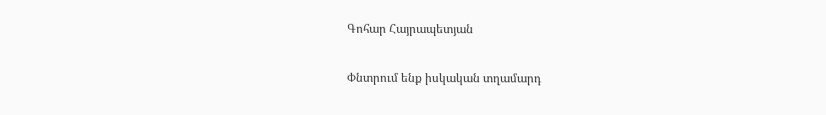Գոհար Հայրապետյան

Փնտրում ենք իսկական տղամարդ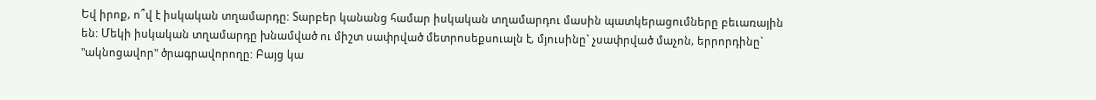Եվ իրոք, ո՞վ է իսկական տղամարդը: Տարբեր կանանց համար իսկական տղամարդու մասին պատկերացումները բեւառային են: Մեկի իսկական տղամարդը խնամված ու միշտ սափրված մետրոսեքսուալն է, մյուսինը` չսափրված մաչոն, երրորդինը` "ակնոցավոր" ծրագրավորողը: Բայց կա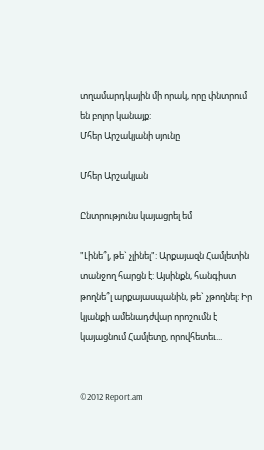տղամարդկային մի որակ, որը փնտրում են բոլոր կանայք:
Մհեր Արշակյանի սյունը

Մհեր Արշակյան

Ընտրությունս կայացրել եմ

"Լինե՞լ, թե` չլինել": Արքայազն Համլետին տանջող հարցն է: Այսինքն, հանգիստ թողնե՞լ արքայասպանին, թե` չթողնել: Իր կյանքի ամենադժվար որոշումն է կայացնում Համլետը, որովհետեւ...


©2012 Report.am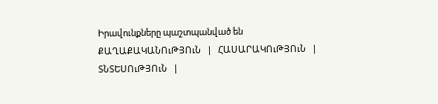Իրավունքները պաշտպանված են
ՔԱՂԱՔԱԿԱՆՈւԹՅՈւՆ   |   ՀԱՍԱՐԱԿՈւԹՅՈւՆ   |   ՏՆՏԵՍՈւԹՅՈւՆ   |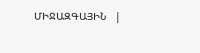ՄԻՋԱԶԳԱՅԻՆ   |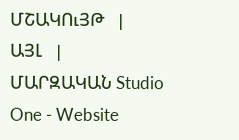ՄՇԱԿՈւՅԹ   |   ԱՅԼ   |   ՄԱՐԶԱԿԱՆ Studio One - Website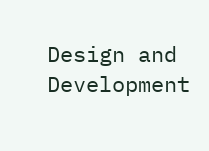Design and Development